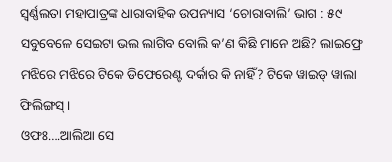ସ୍ଵର୍ଣ୍ଣଲତା ମହାପାତ୍ରଙ୍କ ଧାରାବାହିକ ଉପନ୍ୟାସ ‘ଚୋରାବାଲି’ ଭାଗ : ୫୯
ସବୁବେଳେ ସେଇଟା ଭଲ ଲାଗିବ ବୋଲି କ’ଣ କିଛି ମାନେ ଅଛି? ଲାଇଫ୍ରେ ମଝିରେ ମଝିରେ ଟିକେ ଡିଫେରେଣ୍ଟ ଦର୍କାର କି ନାହିଁ? ଟିକେ ୱାଇଡ୍ ୱାଲା ଫିଲିଙ୍ଗସ୍ ।
ଓଫଃ….ଆଲିଆ ସେ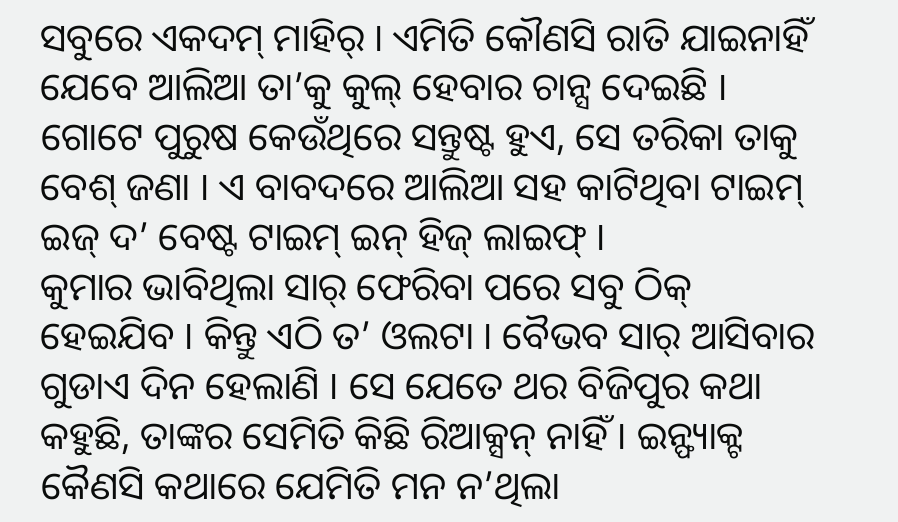ସବୁରେ ଏକଦମ୍ ମାହିର୍ । ଏମିତି କୌଣସି ରାତି ଯାଇନାହିଁ ଯେବେ ଆଲିଆ ତା’କୁ କୁଲ୍ ହେବାର ଚାନ୍ସ ଦେଇଛି । ଗୋଟେ ପୁରୁଷ କେଉଁଥିରେ ସନ୍ତୁଷ୍ଟ ହୁଏ, ସେ ତରିକା ତାକୁ ବେଶ୍ ଜଣା । ଏ ବାବଦରେ ଆଲିଆ ସହ କାଟିଥିବା ଟାଇମ୍ ଇଜ୍ ଦ’ ବେଷ୍ଟ ଟାଇମ୍ ଇନ୍ ହିଜ୍ ଲାଇଫ୍ ।
କୁମାର ଭାବିଥିଲା ସାର୍ ଫେରିବା ପରେ ସବୁ ଠିକ୍ ହେଇଯିବ । କିନ୍ତୁ ଏଠି ତ’ ଓଲଟା । ବୈଭବ ସାର୍ ଆସିବାର ଗୁଡାଏ ଦିନ ହେଲାଣି । ସେ ଯେତେ ଥର ବିଜିପୁର କଥା କହୁଛି, ତାଙ୍କର ସେମିତି କିଛି ରିଆକ୍ସନ୍ ନାହିଁ । ଇନ୍ଫ୍ୟାକ୍ଟ କୈଣସି କଥାରେ ଯେମିତି ମନ ନ’ଥିଲା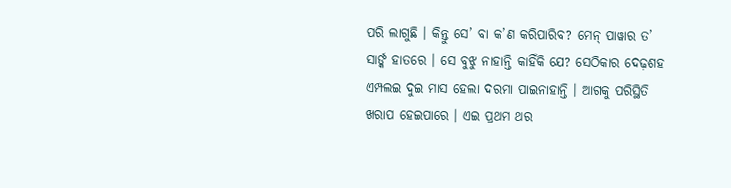ପରି ଲାଗୁଛି । କିନ୍ତୁ ସେ’ ବା କ’ଣ କରିପାରିବ? ମେନ୍ ପାୱାର ତ’ ସାର୍ଙ୍କ ହାତରେ । ସେ ବୁଝୁ ନାହାନ୍ତି କାହିଁକି ଯେ? ସେଠିକାର ଦେଢ଼ଶହ ଏମ୍ପଲଇ ଦୁଇ ମାସ ହେଲା ଦରମା ପାଇନାହାନ୍ତି । ଆଗକୁ ପରିସ୍ଥିତି ଖରାପ ହେଇପାରେ । ଏଇ ପ୍ରଥମ ଥର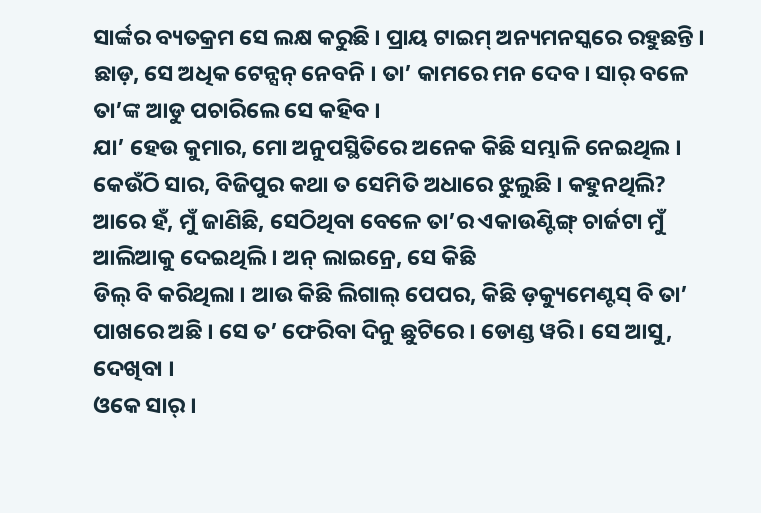ସାର୍ଙ୍କର ବ୍ୟତକ୍ରମ ସେ ଲକ୍ଷ କରୁଛି । ପ୍ରାୟ ଟାଇମ୍ ଅନ୍ୟମନସ୍କରେ ରହୁଛନ୍ତି । ଛାଡ଼, ସେ ଅଧିକ ଟେନ୍ସନ୍ ନେବନି । ତା’ କାମରେ ମନ ଦେବ । ସାର୍ ବଳେ ତା’ଙ୍କ ଆଡୁ ପଚାରିଲେ ସେ କହିବ ।
ଯା’ ହେଉ କୁମାର, ମୋ ଅନୁପସ୍ଥିତିରେ ଅନେକ କିଛି ସମ୍ଭାଳି ନେଇଥିଲ ।
କେଉଁଠି ସାର, ବିଜିପୁର କଥା ତ ସେମିତି ଅଧାରେ ଝୁଲୁଛି । କହୁନଥିଲି?
ଆରେ ହଁ, ମୁଁ ଜାଣିଛି, ସେଠିଥିବା ବେଳେ ତା’ର ଏକାଉଣ୍ଟିଙ୍ଗ୍ ଚାର୍ଜଟା ମୁଁ ଆଲିଆକୁ ଦେଇଥିଲି । ଅନ୍ ଲାଇନ୍ରେ, ସେ କିଛି
ଡିଲ୍ ବି କରିଥିଲା । ଆଉ କିଛି ଲିଗାଲ୍ ପେପର, କିଛି ଡ଼କ୍ୟୁମେଣ୍ଟସ୍ ବି ତା’ ପାଖରେ ଅଛି । ସେ ତ’ ଫେରିବା ଦିନୁ ଛୁଟିରେ । ଡୋଣ୍ଡ ୱରି । ସେ ଆସୁ, ଦେଖିବା ।
ଓକେ ସାର୍ ।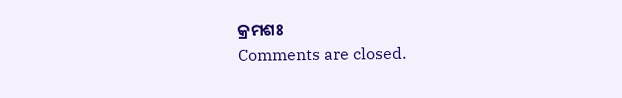କ୍ରମଶଃ
Comments are closed.